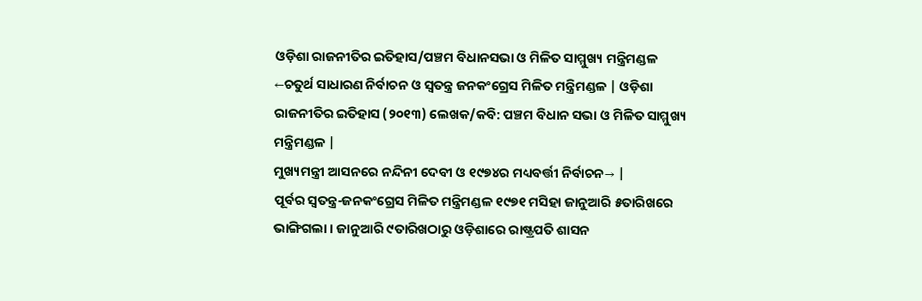ଓଡ଼ିଶା ରାଜନୀତିର ଇତିହାସ/ପଞ୍ଚମ ବିଧାନସଭା ଓ ମିଳିତ ସାମ୍ମୁଖ୍ୟ ମନ୍ତ୍ରିମଣ୍ଡଳ
←ଚତୁର୍ଥ ସାଧାରଣ ନିର୍ବାଚନ ଓ ସ୍ୱତନ୍ତ୍ର ଜନକଂଗ୍ରେସ ମିଳିତ ମନ୍ତ୍ରିମଣ୍ଡଳ | ଓଡ଼ିଶା ରାଜନୀତିର ଇତିହାସ (୨୦୧୩) ଲେଖକ/କବି: ପଞ୍ଚମ ବିଧାନ ସଭା ଓ ମିଳିତ ସାମ୍ମୁଖ୍ୟ ମନ୍ତ୍ରିମଣ୍ଡଳ |
ମୁଖ୍ୟମନ୍ତ୍ରୀ ଆସନରେ ନନ୍ଦିନୀ ଦେବୀ ଓ ୧୯୭୪ର ମଧ୍ୟବର୍ତ୍ତୀ ନିର୍ବାଚନ→ |
ପୂର୍ବର ସ୍ୱତନ୍ତ୍ର-ଜନକଂଗ୍ରେସ ମିଳିତ ମନ୍ତ୍ରିମଣ୍ଡଳ ୧୯୭୧ ମସିହା ଜାନୁଆରି ୫ତାରିଖରେ ଭାଙ୍ଗିଗଲା । ଜାନୁଆରି ୯ତାରିଖଠାରୁ ଓଡ଼ିଶାରେ ରାଷ୍ଟ୍ରପତି ଶାସନ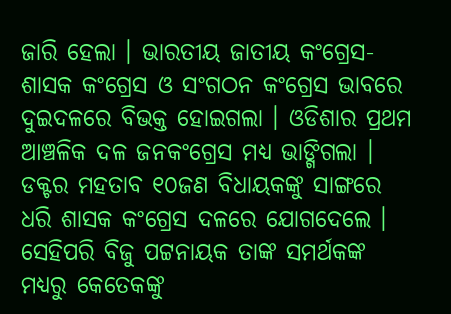ଜାରି ହେଲା । ଭାରତୀୟ ଜାତୀୟ କଂଗ୍ରେସ- ଶାସକ କଂଗ୍ରେସ ଓ ସଂଗଠନ କଂଗ୍ରେସ ଭାବରେ ଦୁଇଦଳରେ ବିଭକ୍ତ ହୋଇଗଲା । ଓଡିଶାର ପ୍ରଥମ ଆଞ୍ଚଳିକ ଦଳ ଜନକଂଗ୍ରେସ ମଧ୍ୟ ଭାଙ୍ଗିଗଲା । ଡକ୍ଟର ମହତାବ ୧୦ଜଣ ବିଧାୟକଙ୍କୁ ସାଙ୍ଗରେ ଧରି ଶାସକ କଂଗ୍ରେସ ଦଳରେ ଯୋଗଦେଲେ । ସେହିପରି ବିଜୁ ପଟ୍ଟନାୟକ ତାଙ୍କ ସମର୍ଥକଙ୍କ ମଧ୍ୟରୁ କେତେକଙ୍କୁ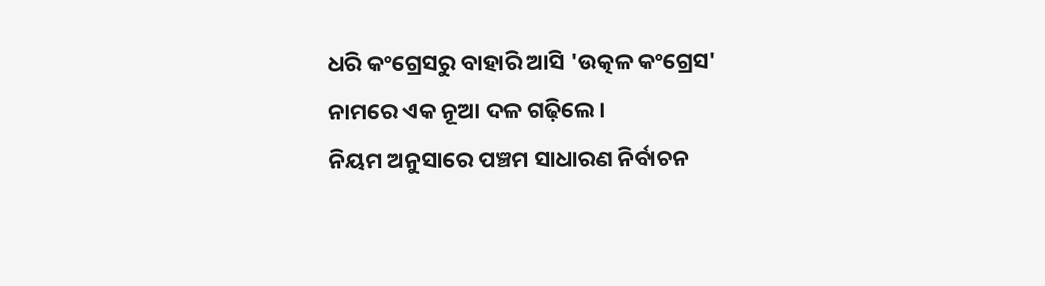ଧରି କଂଗ୍ରେସରୁ ବାହାରି ଆସି 'ଉତ୍କଳ କଂଗ୍ରେସ' ନାମରେ ଏକ ନୂଆ ଦଳ ଗଢ଼ିଲେ ।
ନିୟମ ଅନୁସାରେ ପଞ୍ଚମ ସାଧାରଣ ନିର୍ବାଚନ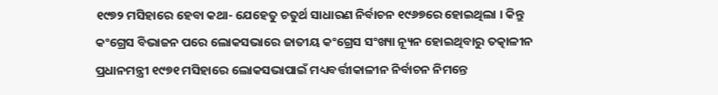୧୯୭୨ ମସିହାରେ ହେବା କଥା- ଯେହେତୁ ଚତୁର୍ଥ ସାଧାରଣ ନିର୍ବାଚନ ୧୯୬୭ରେ ହୋଇଥିଲା । କିନ୍ତୁ କଂଗ୍ରେସ ବିଭାଜନ ପରେ ଲୋକସଭାରେ ଜାତୀୟ କଂଗ୍ରେସ ସଂଖ୍ୟା ନ୍ୟୂନ ହୋଇଥିବାରୁ ତତ୍କାଳୀନ ପ୍ରଧାନମନ୍ତ୍ରୀ ୧୯୭୧ ମସିହାରେ ଲୋକସଭାପାଇଁ ମଧ୍ୟବର୍ତ୍ତୀକାଳୀନ ନିର୍ବାଚନ ନିମନ୍ତେ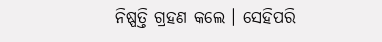ନିଷ୍ପତ୍ତି ଗ୍ରହଣ କଲେ । ସେହିପରି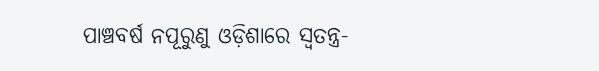ପାଞ୍ଚବର୍ଷ ନପୂରୁଣୁ ଓଡ଼ିଶାରେ ସ୍ୱତନ୍ତ୍ର-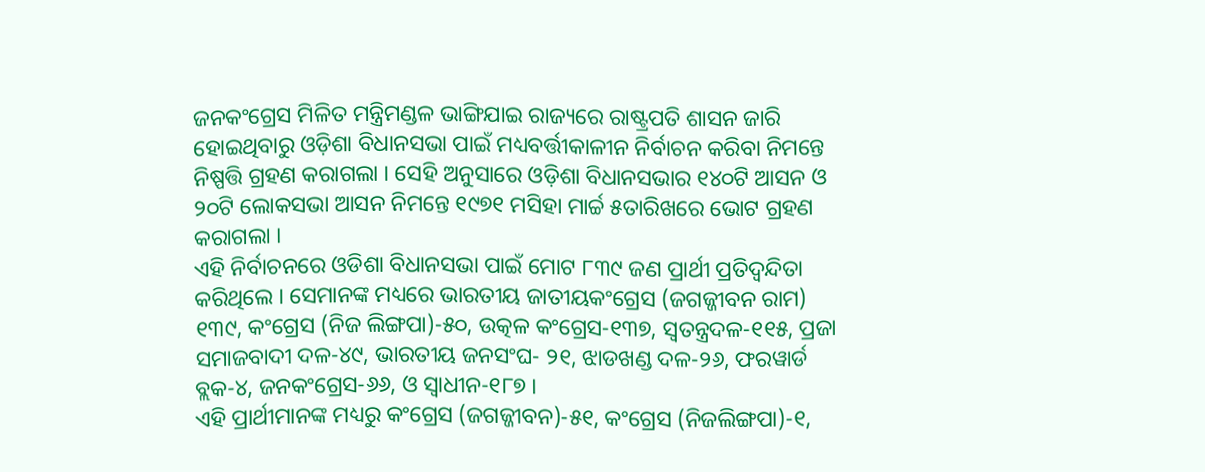ଜନକଂଗ୍ରେସ ମିଳିତ ମନ୍ତ୍ରିମଣ୍ଡଳ ଭାଙ୍ଗିଯାଇ ରାଜ୍ୟରେ ରାଷ୍ଟ୍ରପତି ଶାସନ ଜାରି ହୋଇଥିବାରୁ ଓଡ଼ିଶା ବିଧାନସଭା ପାଇଁ ମଧ୍ୟବର୍ତ୍ତୀକାଳୀନ ନିର୍ବାଚନ କରିବା ନିମନ୍ତେ ନିଷ୍ପତ୍ତି ଗ୍ରହଣ କରାଗଲା । ସେହି ଅନୁସାରେ ଓଡ଼ିଶା ବିଧାନସଭାର ୧୪୦ଟି ଆସନ ଓ ୨୦ଟି ଲୋକସଭା ଆସନ ନିମନ୍ତେ ୧୯୭୧ ମସିହା ମାର୍ଚ୍ଚ ୫ତାରିଖରେ ଭୋଟ ଗ୍ରହଣ କରାଗଲା ।
ଏହି ନିର୍ବାଚନରେ ଓଡିଶା ବିଧାନସଭା ପାଇଁ ମୋଟ ୮୩୯ ଜଣ ପ୍ରାର୍ଥୀ ପ୍ରତିଦ୍ୱନ୍ଦିତା କରିଥିଲେ । ସେମାନଙ୍କ ମଧ୍ୟରେ ଭାରତୀୟ ଜାତୀୟକଂଗ୍ରେସ (ଜଗଜ୍ଜୀବନ ରାମ) ୧୩୯, କଂଗ୍ରେସ (ନିଜ ଲିଙ୍ଗପା)-୫୦, ଉତ୍କଳ କଂଗ୍ରେସ-୧୩୭, ସ୍ୱତନ୍ତ୍ରଦଳ-୧୧୫, ପ୍ରଜା ସମାଜବାଦୀ ଦଳ-୪୯, ଭାରତୀୟ ଜନସଂଘ- ୨୧, ଝାଡଖଣ୍ଡ ଦଳ-୨୬, ଫରୱାର୍ଡ ବ୍ଲକ-୪, ଜନକଂଗ୍ରେସ-୬୬, ଓ ସ୍ୱାଧୀନ-୧୮୭ ।
ଏହି ପ୍ରାର୍ଥୀମାନଙ୍କ ମଧ୍ୟରୁ କଂଗ୍ରେସ (ଜଗଜ୍ଜୀବନ)-୫୧, କଂଗ୍ରେସ (ନିଜଲିଙ୍ଗପା)-୧,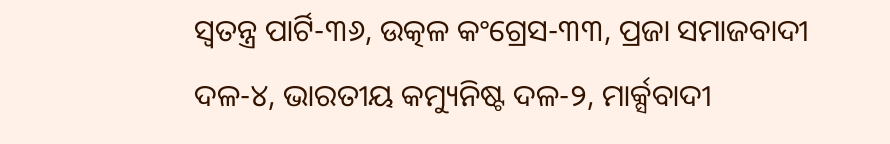ସ୍ୱତନ୍ତ୍ର ପାର୍ଟି-୩୬, ଉତ୍କଳ କଂଗ୍ରେସ-୩୩, ପ୍ରଜା ସମାଜବାଦୀ ଦଳ-୪, ଭାରତୀୟ କମ୍ୟୁନିଷ୍ଟ ଦଳ-୨, ମାର୍କ୍ସବାଦୀ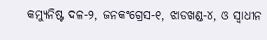କମ୍ୟୁନିଷ୍ଟ ଦଳ-୨, ଜନକଂଗ୍ରେସ-୧, ଝାଡଖଣ୍ଡ-୪, ଓ ସ୍ୱାଧୀନ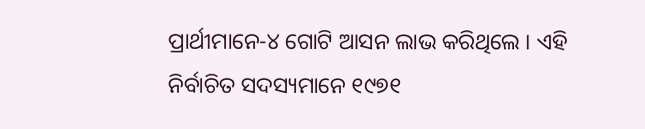ପ୍ରାର୍ଥୀମାନେ-୪ ଗୋଟି ଆସନ ଲାଭ କରିଥିଲେ । ଏହି ନିର୍ବାଚିତ ସଦସ୍ୟମାନେ ୧୯୭୧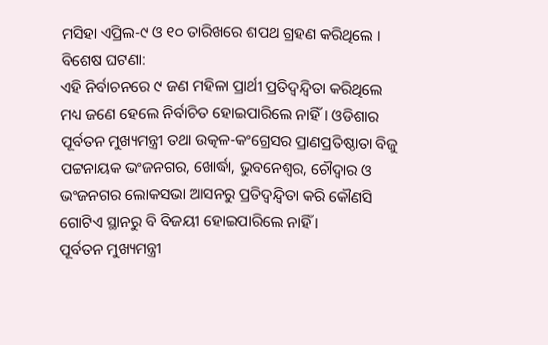ମସିହା ଏପ୍ରିଲ-୯ ଓ ୧୦ ତାରିଖରେ ଶପଥ ଗ୍ରହଣ କରିଥିଲେ ।
ବିଶେଷ ଘଟଣା:
ଏହି ନିର୍ବାଚନରେ ୯ ଜଣ ମହିଳା ପ୍ରାର୍ଥୀ ପ୍ରତିଦ୍ୱନ୍ଦ୍ୱିତା କରିଥିଲେ ମଧ୍ୟ ଜଣେ ହେଲେ ନିର୍ବାଚିତ ହୋଇପାରିଲେ ନାହିଁ । ଓଡିଶାର ପୂର୍ବତନ ମୁଖ୍ୟମନ୍ତ୍ରୀ ତଥା ଉତ୍କଳ-କଂଗ୍ରେସର ପ୍ରାଣପ୍ରତିଷ୍ଠାତା ବିଜୁ ପଟ୍ଟନାୟକ ଭଂଜନଗର, ଖୋର୍ଦ୍ଧା, ଭୁବନେଶ୍ୱର, ଚୌଦ୍ବାର ଓ ଭଂଜନଗର ଲୋକସଭା ଆସନରୁ ପ୍ରତିଦ୍ୱନ୍ଦ୍ୱିତା କରି କୌଣସି ଗୋଟିଏ ସ୍ଥାନରୁ ବି ବିଜୟୀ ହୋଇପାରିଲେ ନାହିଁ ।
ପୂର୍ବତନ ମୁଖ୍ୟମନ୍ତ୍ରୀ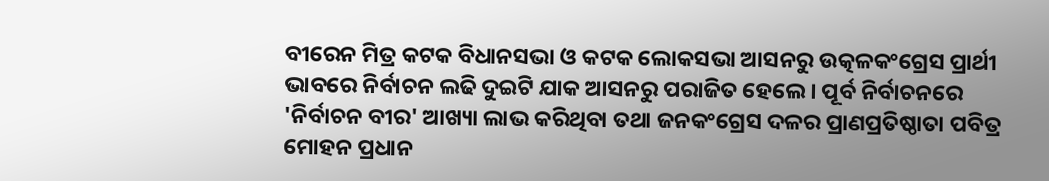ବୀରେନ ମିତ୍ର କଟକ ବିଧାନସଭା ଓ କଟକ ଲୋକସଭା ଆସନରୁ ଉତ୍କଳକଂଗ୍ରେସ ପ୍ରାର୍ଥୀ ଭାବରେ ନିର୍ବାଚନ ଲଢି ଦୁଇଟି ଯାକ ଆସନରୁ ପରାଜିତ ହେଲେ । ପୂର୍ବ ନିର୍ବାଚନରେ 'ନିର୍ବାଚନ ବୀର' ଆଖ୍ୟା ଲାଭ କରିଥିବା ତଥା ଜନକଂଗ୍ରେସ ଦଳର ପ୍ରାଣପ୍ରତିଷ୍ଠାତା ପବିତ୍ର ମୋହନ ପ୍ରଧାନ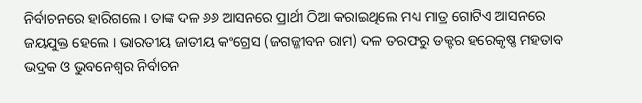ନିର୍ବାଚନରେ ହାରିଗଲେ । ତାଙ୍କ ଦଳ ୬୬ ଆସନରେ ପ୍ରାର୍ଥୀ ଠିଆ କରାଇଥିଲେ ମଧ୍ୟ ମାତ୍ର ଗୋଟିଏ ଆସନରେ ଜୟଯୁକ୍ତ ହେଲେ । ଭାରତୀୟ ଜାତୀୟ କଂଗ୍ରେସ (ଜଗଜ୍ଜୀବନ ରାମ) ଦଳ ତରଫରୁ ଡକ୍ଟର ହରେକୃଷ୍ଣ ମହତାବ ଭଦ୍ରକ ଓ ଭୁବନେଶ୍ୱର ନିର୍ବାଚନ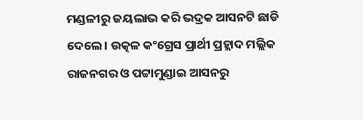ମଣ୍ଡଳୀରୁ ଜୟଲାଭ କରି ଭଦ୍ରକ ଆସନଟି ଛାଡି ଦେଲେ । ଉତ୍କଳ କଂଗ୍ରେସ ପ୍ରାର୍ଥୀ ପ୍ରହ୍ଲାଦ ମଲ୍ଲିକ ରାଜନଗର ଓ ପଟ୍ଟାମୁଣ୍ଡାଇ ଆସନରୁ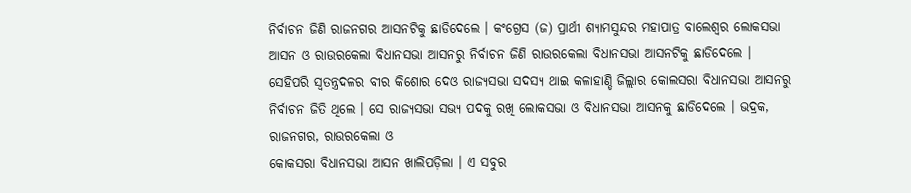ନିର୍ବାଚନ ଜିଣି ରାଜନଗର ଆସନଟିକୁ ଛାଡିଦେଲେ । କଂଗ୍ରେସ (ଜ) ପ୍ରାର୍ଥୀ ଶ୍ୟାମସୁନ୍ଦର ମହାପାତ୍ର ବାଲେଶ୍ୱର ଲୋକସଭା ଆସନ ଓ ରାଉରକେଲା ବିଧାନସଭା ଆସନରୁ ନିର୍ବାଚନ ଜିଣି ରାଉରକେଲା ବିଧାନସଭା ଆସନଟିକୁ ଛାଡିଦେଲେ । ସେହିପରି ସ୍ୱତନ୍ତ୍ରଦଳର ବୀର କିଶୋର ଦେଓ ରାଜ୍ୟସଭା ସଦସ୍ୟ ଥାଇ କଳାହାଣ୍ଡି ଜିଲ୍ଲାର କୋଲସରା ବିଧାନସଭା ଆସନରୁ ନିର୍ବାଚନ ଜିତି ଥିଲେ । ସେ ରାଜ୍ୟସଭା ସଭ୍ଯ ପଦକୁ ରଖି ଲୋକସଭା ଓ ବିଧାନସଭା ଆସନକୁ ଛାଡିଦେଲେ । ଭଦ୍ରକ, ରାଜନଗର, ରାଉରକେଲା ଓ
କୋକସରା ବିଧାନସଭା ଆସନ ଖାଲିପଡ଼ିଲା । ଏ ସବୁର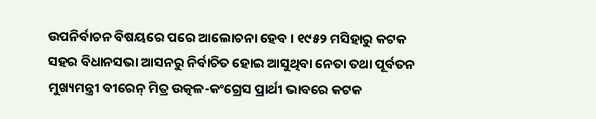ଉପନିର୍ବାଚନ ବିଷୟରେ ପରେ ଆଲୋଚନା ହେବ । ୧୯୫୨ ମସିହାରୁ କଟକ ସହର ବିଧାନସଭା ଆସନରୁ ନିର୍ବାଚିତ ହୋଇ ଆସୁଥିବା ନେତା ତଥା ପୂର୍ବତନ ମୁଖ୍ୟମନ୍ତ୍ରୀ ବୀରେନ୍ ମିତ୍ର ଉତ୍କଳ-କଂଗ୍ରେସ ପ୍ରାର୍ଥୀ ଭାବରେ କଟକ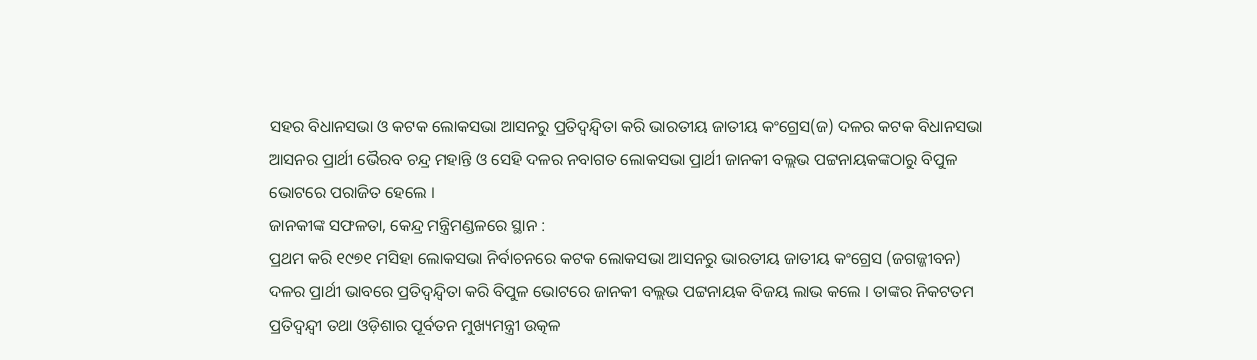ସହର ବିଧାନସଭା ଓ କଟକ ଲୋକସଭା ଆସନରୁ ପ୍ରତିଦ୍ୱନ୍ଦ୍ୱିତା କରି ଭାରତୀୟ ଜାତୀୟ କଂଗ୍ରେସ(ଜ) ଦଳର କଟକ ବିଧାନସଭା ଆସନର ପ୍ରାର୍ଥୀ ଭୈରବ ଚନ୍ଦ୍ର ମହାନ୍ତି ଓ ସେହି ଦଳର ନବାଗତ ଲୋକସଭା ପ୍ରାର୍ଥୀ ଜାନକୀ ବଲ୍ଲଭ ପଟ୍ଟନାୟକଙ୍କଠାରୁ ବିପୁଳ ଭୋଟରେ ପରାଜିତ ହେଲେ ।
ଜାନକୀଙ୍କ ସଫଳତା, କେନ୍ଦ୍ର ମନ୍ତ୍ରିମଣ୍ଡଳରେ ସ୍ଥାନ :
ପ୍ରଥମ କରି ୧୯୭୧ ମସିହା ଲୋକସଭା ନିର୍ବାଚନରେ କଟକ ଲୋକସଭା ଆସନରୁ ଭାରତୀୟ ଜାତୀୟ କଂଗ୍ରେସ (ଜଗଜ୍ଜୀବନ) ଦଳର ପ୍ରାର୍ଥୀ ଭାବରେ ପ୍ରତିଦ୍ୱନ୍ଦ୍ୱିତା କରି ବିପୁଳ ଭୋଟରେ ଜାନକୀ ବଲ୍ଲଭ ପଟ୍ଟନାୟକ ବିଜୟ ଲାଭ କଲେ । ତାଙ୍କର ନିକଟତମ ପ୍ରତିଦ୍ୱନ୍ଦ୍ୱୀ ତଥା ଓଡ଼ିଶାର ପୂର୍ବତନ ମୁଖ୍ୟମନ୍ତ୍ରୀ ଉତ୍କଳ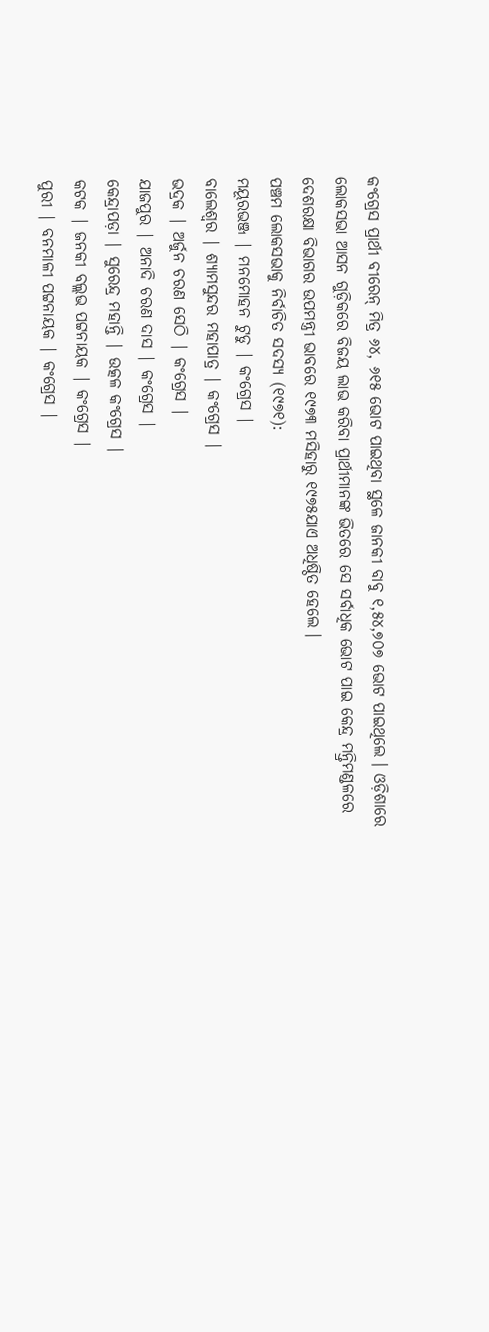କଂଗ୍ରେସ ପ୍ରାର୍ଥୀ ବୀରେନ୍ ମିତ୍ର ୬୪, ୬୧୫ ଭୋଟ ପାଇଥିବା ସ୍ଥଳେ ଜାନକୀ ବାବୁ ୧,୫୪,୭୦୭ ଭୋଟ ପାଇଥିଲେ । ଓଡ଼ିଶାରେ ଲୋକସଭା ଆସନ ଗୁଡ଼ିକରେ ବିଜୟ ଲାଭ କରିବା ପ୍ରାର୍ଥୀମାନଙ୍କ ଭିତରେ ସେ ସର୍ବାଧିକ ଭୋଟ ପାଇ କେନ୍ଦ୍ର ମନ୍ତ୍ରିମଣ୍ଡଳରେ ଦେଶରକ୍ଷା ବିଭାଗର ଉପମନ୍ତ୍ରୀ ଭାବରେ ୧୯୭୩ ମସିହାରୁ ୧୯୭୫ଯାଏ ଅଧିଷ୍ଠିତ ହେଲେ ।
ପଞ୍ଚମ ଲୋକସଭାକୁ ନିର୍ବାଚିତ ସଦସ୍ୟ (୧୯୭୧):
ମୟୂରଭଞ୍ଜ | ମନମୋହନ ଟୁଡୁ | କଂଗ୍ରେସ |
ବାଲେଶ୍ୱର | ଶ୍ୟାମସୁନ୍ଦର ମହାପାତ୍ର | କଂଗ୍ରେସ |
ଭଦ୍ରକ | ଅର୍ଜୁନ ଚରଣ ସେଠି | କଂଗ୍ରେସ |
ଯାଜପୁର | ଅନାଦି ଚରଣ ଦାସ | କଂଗ୍ରେସ |
କେନ୍ଦ୍ରାପଡ଼ା | ସୁରେନ୍ଦ୍ର ମହାନ୍ତି | ଉତ୍କଳ କଂଗ୍ରେସ |
କଟକ | ଜନକୀ ବଲ୍ଲଭ ପଟ୍ଟନାୟକ | କଂଗ୍ରେସ |
ପୁରୀ | ବନମାଳୀ ପଟ୍ଟନାୟକ | କଂଗ୍ରେସ |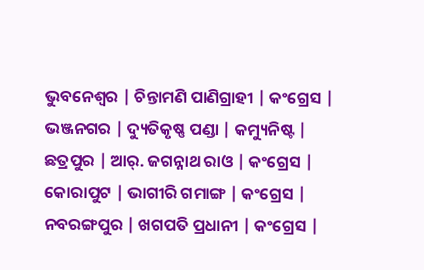ଭୁବନେଶ୍ୱର | ଚିନ୍ତାମଣି ପାଣିଗ୍ରାହୀ | କଂଗ୍ରେସ |
ଭଞ୍ଜନଗର | ଦ୍ୟୁତିକୃଷ୍ଣ ପଣ୍ଡା | କମ୍ୟୁନିଷ୍ଟ |
ଛତ୍ରପୁର | ଆର୍. ଜଗନ୍ନାଥ ରାଓ | କଂଗ୍ରେସ |
କୋରାପୁଟ | ଭାଗୀରି ଗମାଙ୍ଗ | କଂଗ୍ରେସ |
ନବରଙ୍ଗପୁର | ଖଗପତି ପ୍ରଧାନୀ | କଂଗ୍ରେସ |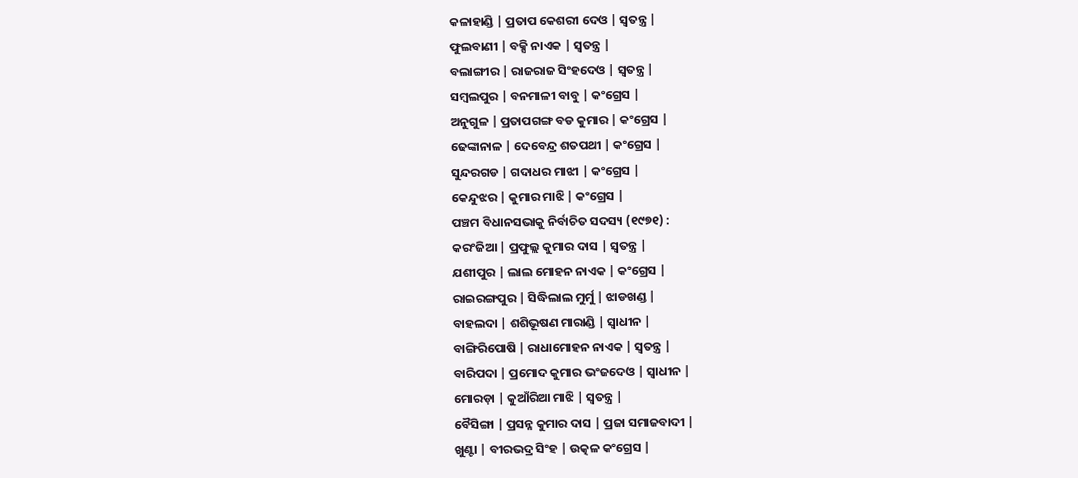କଳାହାଣ୍ଡି | ପ୍ରତାପ କେଶରୀ ଦେଓ | ସ୍ୱତନ୍ତ୍ର |
ଫୁଲବାଣୀ | ବକ୍ସି ନାଏକ | ସ୍ୱତନ୍ତ୍ର |
ବଲାଙ୍ଗୀର | ରାଜରାଜ ସିଂହଦେଓ | ସ୍ୱତନ୍ତ୍ର |
ସମ୍ବଲପୁର | ବନମାଳୀ ବାବୁ | କଂଗ୍ରେସ |
ଅନୁଗୁଳ | ପ୍ରତାପଗଙ୍ଗ ବଡ କୁମାର | କଂଗ୍ରେସ |
ଢେଙ୍କାନାଳ | ଦେବେନ୍ଦ୍ର ଶତପଥୀ | କଂଗ୍ରେସ |
ସୁନ୍ଦରଗଡ | ଗଦାଧର ମାଝୀ | କଂଗ୍ରେସ |
କେନ୍ଦୁଝର | କୁମାର ମାଝି | କଂଗ୍ରେସ |
ପଞ୍ଚମ ବିଧାନସଭାକୁ ନିର୍ବାଚିତ ସଦସ୍ୟ (୧୯୭୧) :
କରଂଜିଆ | ପ୍ରଫୁଲ୍ଲ କୁମାର ଦାସ | ସ୍ୱତନ୍ତ୍ର |
ଯଶୀପୁର | ଲାଲ ମୋହନ ନାଏକ | କଂଗ୍ରେସ |
ରାଇରଙ୍ଗପୁର | ସିଦ୍ଧିଲାଲ ମୁର୍ମୁ | ଝାଡଖଣ୍ଡ |
ବାହଲଦା | ଶଶିଭୂଷଣ ମାରାଣ୍ଡି | ସ୍ୱାଧୀନ |
ବାଙ୍ଗିରିପୋଷି | ରାଧାମୋହନ ନାଏକ | ସ୍ୱତନ୍ତ୍ର |
ବାରିପଦା | ପ୍ରମୋଦ କୁମାର ଭଂଜଦେଓ | ସ୍ୱାଧୀନ |
ମୋରଡ଼ା | କୁଆଁରିଆ ମାଝି | ସ୍ୱତନ୍ତ୍ର |
ବୈସିଙ୍ଗା | ପ୍ରସନ୍ନ କୁମାର ଦାସ | ପ୍ରଜା ସମାଜବାଦୀ |
ଖୁଣ୍ଟା | ବୀରଭଦ୍ର ସିଂହ | ଉତ୍କଳ କଂଗ୍ରେସ |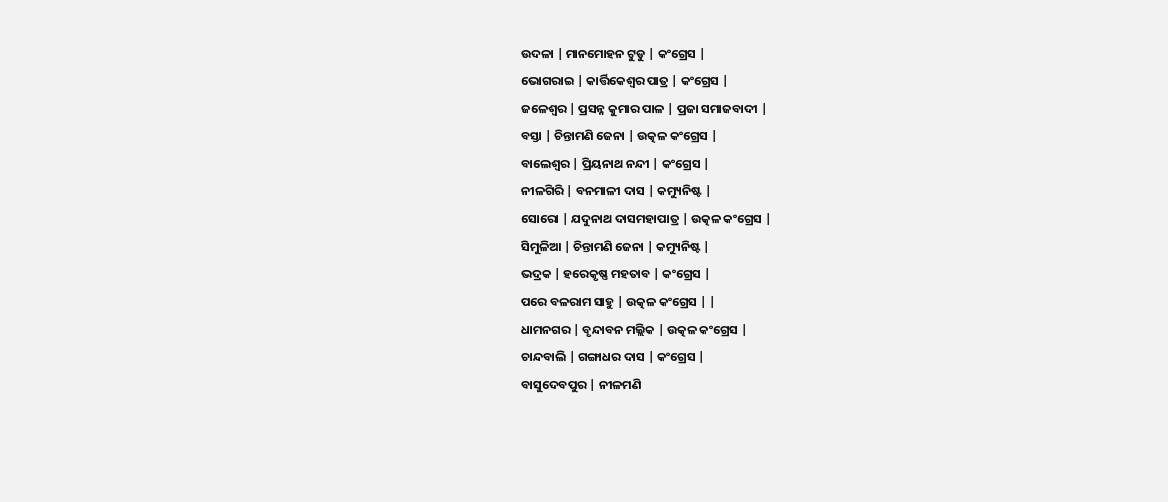ଉଦଳା | ମାନମୋହନ ଟୁଡୁ | କଂଗ୍ରେସ |
ଭୋଗରାଇ | କାର୍ତ୍ତିକେଶ୍ୱର ପାତ୍ର | କଂଗ୍ରେସ |
ଜଳେଶ୍ୱର | ପ୍ରସନ୍ନ କୁମାର ପାଳ | ପ୍ରଜା ସମାଜବାଦୀ |
ବସ୍ତା | ଚିନ୍ତାମଣି ଜେନା | ଉତ୍କଳ କଂଗ୍ରେସ |
ବାଲେଶ୍ୱର | ପ୍ରିୟନାଥ ନନ୍ଦୀ | କଂଗ୍ରେସ |
ନୀଳଗିରି | ବନମାଳୀ ଦାସ | କମ୍ୟୁନିଷ୍ଟ |
ସୋରୋ | ଯଦୁନାଥ ଦାସମହାପାତ୍ର | ଉତ୍କଳ କଂଗ୍ରେସ |
ସିମୁଳିଆ | ଚିନ୍ତାମଣି ଜେନା | କମ୍ୟୁନିଷ୍ଟ |
ଭଦ୍ରକ | ହରେକୃଷ୍ଣ ମହତାବ | କଂଗ୍ରେସ |
ପରେ ବଳରାମ ସାହୁ | ଉତ୍କଳ କଂଗ୍ରେସ | |
ଧାମନଗର | ବୃନ୍ଦାବନ ମଲ୍ଲିକ | ଉତ୍କଳ କଂଗ୍ରେସ |
ଚାନ୍ଦବାଲି | ଗଙ୍ଗାଧର ଦାସ | କଂଗ୍ରେସ |
ବାସୁଦେବପୁର | ନୀଳମଣି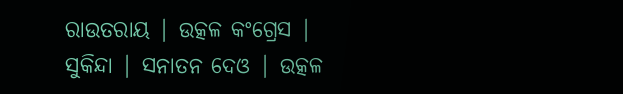ରାଉତରାୟ | ଉତ୍କଳ କଂଗ୍ରେସ |
ସୁକିନ୍ଦା | ସନାତନ ଦେଓ | ଉତ୍କଳ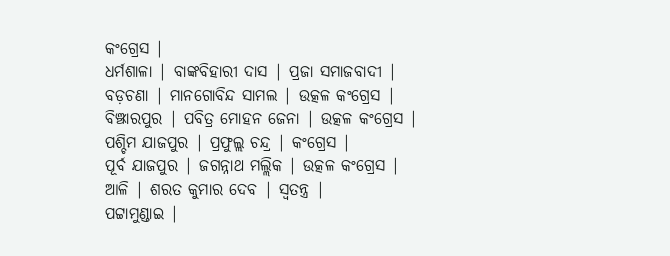କଂଗ୍ରେସ |
ଧର୍ମଶାଳା | ବାଙ୍କବିହାରୀ ଦାସ | ପ୍ରଜା ସମାଜବାଦୀ |
ବଡ଼ଚଣା | ମାନଗୋବିନ୍ଦ ସାମଲ | ଉତ୍କଳ କଂଗ୍ରେସ |
ବିଞ୍ଝାରପୁର | ପବିତ୍ର ମୋହନ ଜେନା | ଉତ୍କଳ କଂଗ୍ରେସ |
ପଶ୍ଚିମ ଯାଜପୁର | ପ୍ରଫୁଲ୍ଲ ଚନ୍ଦ୍ର | କଂଗ୍ରେସ |
ପୂର୍ବ ଯାଜପୁର | ଜଗନ୍ନାଥ ମଲ୍ଲିକ | ଉତ୍କଳ କଂଗ୍ରେସ |
ଆଳି | ଶରତ କୁମାର ଦେବ | ସ୍ୱତନ୍ତ୍ର |
ପଟ୍ଟାମୁଣ୍ଡାଇ |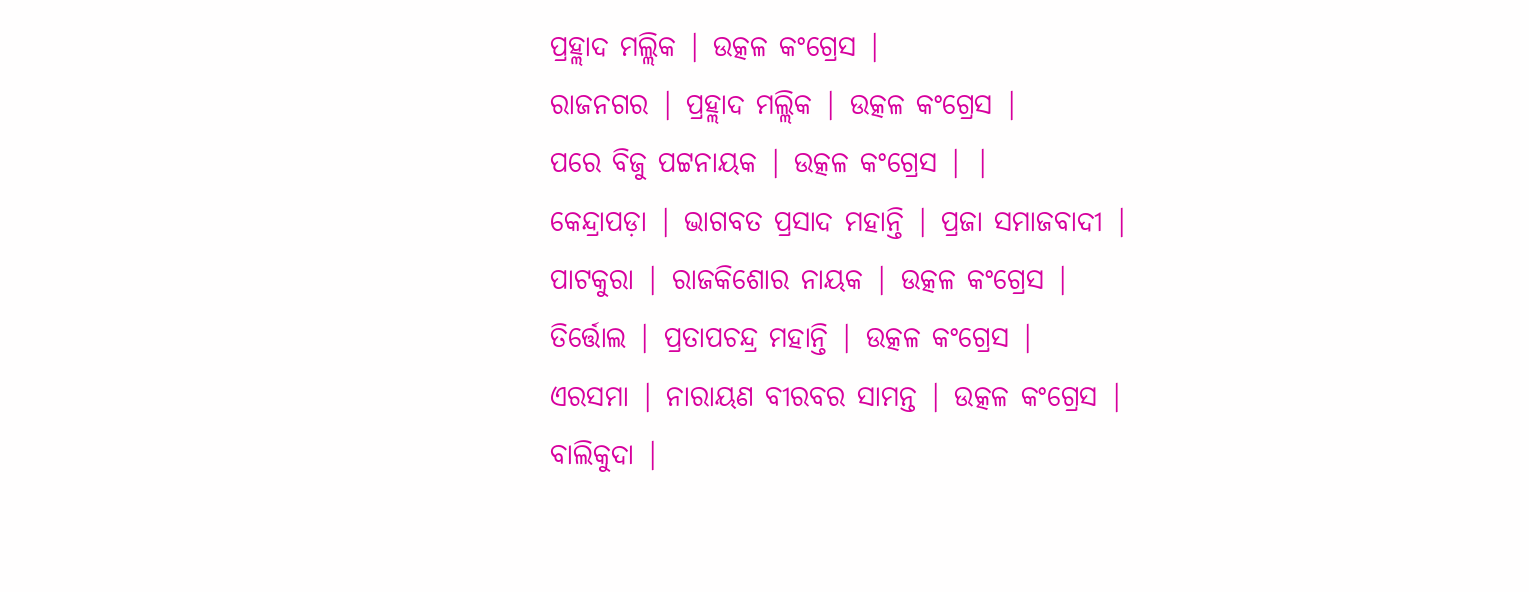ପ୍ରହ୍ଲାଦ ମଲ୍ଲିକ | ଉତ୍କଳ କଂଗ୍ରେସ |
ରାଜନଗର | ପ୍ରହ୍ଲାଦ ମଲ୍ଲିକ | ଉତ୍କଳ କଂଗ୍ରେସ |
ପରେ ବିଜୁ ପଟ୍ଟନାୟକ | ଉତ୍କଳ କଂଗ୍ରେସ | |
କେନ୍ଦ୍ରାପଡ଼ା | ଭାଗବତ ପ୍ରସାଦ ମହାନ୍ତି | ପ୍ରଜା ସମାଜବାଦୀ |
ପାଟକୁରା | ରାଜକିଶୋର ନାୟକ | ଉତ୍କଳ କଂଗ୍ରେସ |
ତିର୍ତ୍ତୋଲ | ପ୍ରତାପଚନ୍ଦ୍ର ମହାନ୍ତି | ଉତ୍କଳ କଂଗ୍ରେସ |
ଏରସମା | ନାରାୟଣ ବୀରବର ସାମନ୍ତ | ଉତ୍କଳ କଂଗ୍ରେସ |
ବାଲିକୁଦା |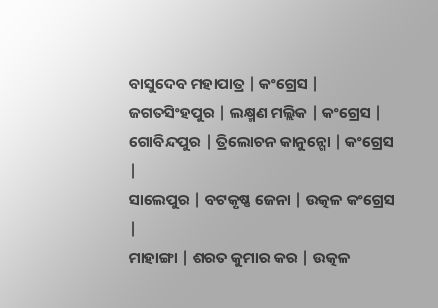ବାସୁଦେବ ମହାପାତ୍ର | କଂଗ୍ରେସ |
ଜଗତସିଂହପୁର | ଲକ୍ଷ୍ମଣ ମଲ୍ଲିକ | କଂଗ୍ରେସ |
ଗୋବିନ୍ଦପୁର | ତ୍ରିଲୋଚନ କାନୁନ୍ଗୋ | କଂଗ୍ରେସ |
ସାଲେପୁର | ବଟକୃଷ୍ଣ ଜେନା | ଉତ୍କଳ କଂଗ୍ରେସ |
ମାହାଙ୍ଗା | ଶରତ କୁମାର କର | ଉତ୍କଳ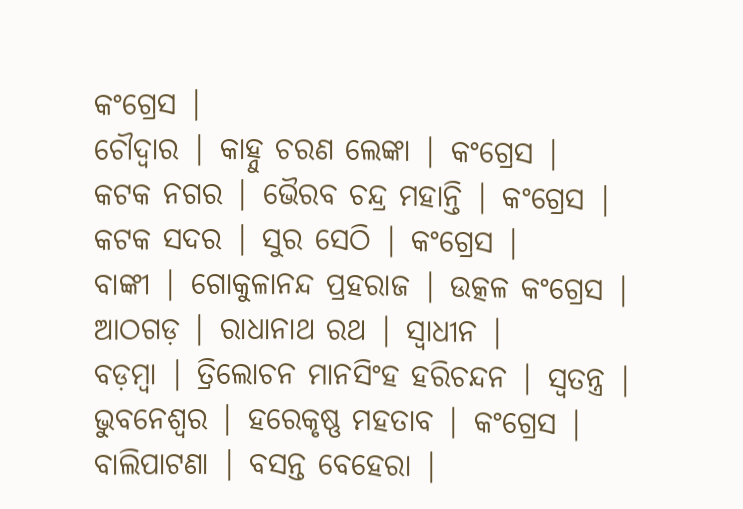କଂଗ୍ରେସ |
ଚୌଦ୍ୱାର | କାହ୍ନୁ ଚରଣ ଲେଙ୍କା | କଂଗ୍ରେସ |
କଟକ ନଗର | ଭୈରବ ଚନ୍ଦ୍ର ମହାନ୍ତି | କଂଗ୍ରେସ |
କଟକ ସଦର | ସୁର ସେଠି | କଂଗ୍ରେସ |
ବାଙ୍କୀ | ଗୋକୁଳାନନ୍ଦ ପ୍ରହରାଜ | ଉତ୍କଳ କଂଗ୍ରେସ |
ଆଠଗଡ଼ | ରାଧାନାଥ ରଥ | ସ୍ୱାଧୀନ |
ବଡ଼ମ୍ବା | ତ୍ରିଲୋଚନ ମାନସିଂହ ହରିଚନ୍ଦନ | ସ୍ୱତନ୍ତ୍ର |
ଭୁବନେଶ୍ୱର | ହରେକୃଷ୍ଣ ମହତାବ | କଂଗ୍ରେସ |
ବାଲିପାଟଣା | ବସନ୍ତ ବେହେରା |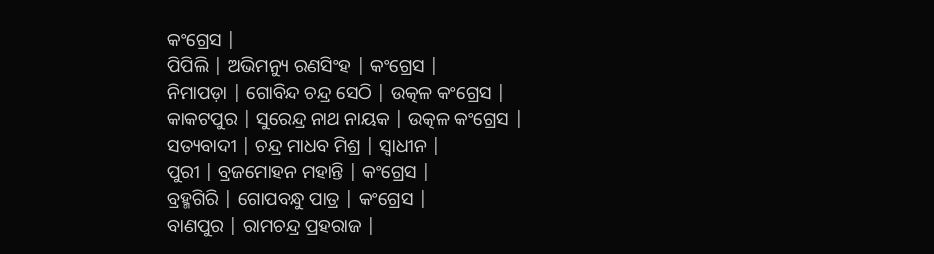କଂଗ୍ରେସ |
ପିପିଲି | ଅଭିମନ୍ୟୁ ରଣସିଂହ | କଂଗ୍ରେସ |
ନିମାପଡ଼ା | ଗୋବିନ୍ଦ ଚନ୍ଦ୍ର ସେଠି | ଉତ୍କଳ କଂଗ୍ରେସ |
କାକଟପୁର | ସୁରେନ୍ଦ୍ର ନାଥ ନାୟକ | ଉତ୍କଳ କଂଗ୍ରେସ |
ସତ୍ୟବାଦୀ | ଚନ୍ଦ୍ର ମାଧବ ମିଶ୍ର | ସ୍ୱାଧୀନ |
ପୁରୀ | ବ୍ରଜମୋହନ ମହାନ୍ତି | କଂଗ୍ରେସ |
ବ୍ରହ୍ମଗିରି | ଗୋପବନ୍ଧୁ ପାତ୍ର | କଂଗ୍ରେସ |
ବାଣପୁର | ରାମଚନ୍ଦ୍ର ପ୍ରହରାଜ |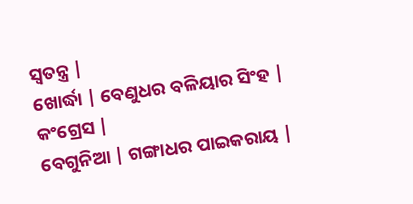ସ୍ୱତନ୍ତ୍ର |
ଖୋର୍ଦ୍ଧା | ବେଣୁଧର ବଳିୟାର ସିଂହ | କଂଗ୍ରେସ |
ବେଗୁନିଆ | ଗଙ୍ଗାଧର ପାଇକରାୟ |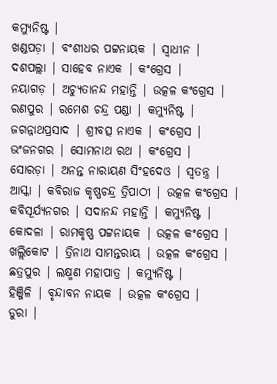କମ୍ୟୁନିଷ୍ଟ |
ଖଣ୍ଡପଡ଼ା | ବଂଶୀଧର ପଟ୍ଟନାୟକ | ସ୍ୱାଧୀନ |
ଦଶପଲ୍ଲା | ସାହେବ ନାଏକ | କଂଗ୍ରେସ |
ନୟାଗଡ଼ | ଅଚ୍ୟୁତାନନ୍ଦ ମହାନ୍ତି | ଉତ୍କଳ କଂଗ୍ରେସ |
ରଣପୁର | ରମେଶ ଚନ୍ଦ୍ର ପଣ୍ଡା | କମ୍ୟୁନିଷ୍ଟ |
ଜଗନ୍ନାଥପ୍ରସାଦ | ଶ୍ରୀବତ୍ସ ନାଏକ | କଂଗ୍ରେସ |
ଭଂଜନଗର | ସୋମନାଥ ରଥ | କଂଗ୍ରେସ |
ସୋରଡ଼ା | ଅନନ୍ତ ନାରାୟଣ ସିଂହଦେଓ | ସ୍ୱତନ୍ତ୍ର |
ଆସ୍କା | କବିରାଜ କୃଷ୍ଣଚନ୍ଦ୍ର ତ୍ରିପାଠୀ | ଉତ୍କଳ କଂଗ୍ରେସ |
କବିସୂର୍ଯ୍ୟନଗର | ସଦାନନ୍ଦ ମହାନ୍ତି | କମ୍ୟୁନିଷ୍ଟ |
କୋଦଳା | ରାମକୃଷ୍ଣ ପଟ୍ଟନାୟକ | ଉତ୍କଳ କଂଗ୍ରେସ |
ଖଲ୍ଲିକୋଟ | ତ୍ରିନାଥ ସାମନ୍ତରାୟ | ଉତ୍କଳ କଂଗ୍ରେସ |
ଛତ୍ରପୁର | ଲକ୍ଷ୍ମଣ ମହାପାତ୍ର | କମ୍ୟୁନିଷ୍ଟ |
ହିଞ୍ଜିଳି | ବୃନ୍ଦାବନ ନାୟକ | ଉତ୍କଳ କଂଗ୍ରେସ |
ଡୁରା |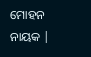ମୋହନ ନାୟକ |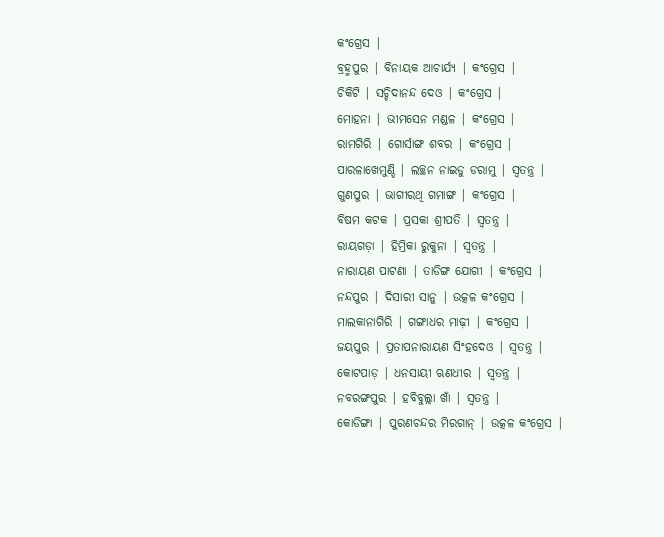କଂଗ୍ରେସ |
ବ୍ରହ୍ମପୁର | ବିନାୟକ ଆଚାର୍ଯ୍ୟ | କଂଗ୍ରେସ |
ଚିକିଟି | ସଚ୍ଚିଦାନନ୍ଦ ଦେଓ | କଂଗ୍ରେସ |
ମୋହନା | ଭୀମସେନ ମଣ୍ଡଳ | କଂଗ୍ରେସ |
ରାମଗିରି | ଗୋର୍ସାଙ୍ଗ ଶବର | କଂଗ୍ରେସ |
ପାରଳାଖେମୁଣ୍ଡି | ଲଚ୍ଛନ ନାଇଡୁ ଡରାମୁ | ସ୍ୱତନ୍ତ୍ର |
ଗୁଣପୁର | ଭାଗୀରଥି ଗମାଙ୍ଗ | କଂଗ୍ରେସ |
ବିଷମ କଟକ | ପ୍ରସକା ଶ୍ରୀପତି | ସ୍ୱତନ୍ତ୍ର |
ରାୟଗଡ଼ା | ହିମ୍ରିକା ରୁକୁନା | ସ୍ୱତନ୍ତ୍ର |
ନାରାୟଣ ପାଟଣା | ତାଡିଙ୍ଗ ଯୋଗୀ | କଂଗ୍ରେସ |
ନନ୍ଦପୁର | ଦିସାରୀ ସାନୁ | ଉତ୍କଳ କଂଗ୍ରେସ |
ମାଲକାନାଗିରି | ଗଙ୍ଗାଧର ମାଢ଼ୀ | କଂଗ୍ରେସ |
ଜୟପୁର | ପ୍ରତାପନାରାୟଣ ସିଂହଦେଓ | ସ୍ୱତନ୍ତ୍ର |
କୋଟପାଡ଼ | ଧନସାୟୀ ଋଣଧୀର | ସ୍ୱତନ୍ତ୍ର |
ନବରଙ୍ଗପୁର | ହବିବୁଲ୍ଲା ଖାଁ | ସ୍ୱତନ୍ତ୍ର |
କୋଡିଙ୍ଗା | ପୁରଣଚନ୍ଦର ମିରଗାନ୍ | ଉତ୍କଳ କଂଗ୍ରେସ |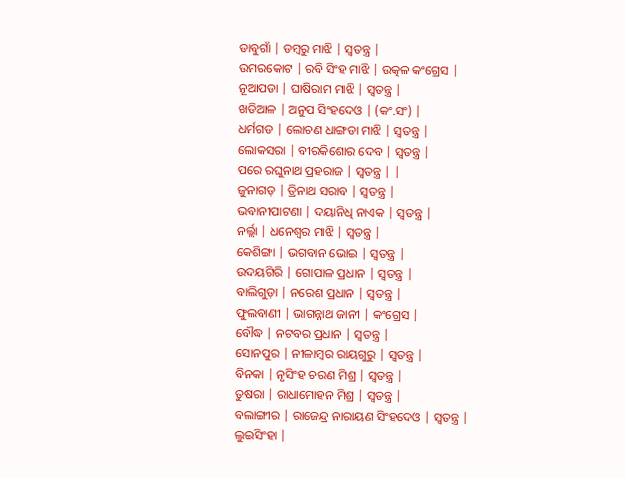ଡାବୁଗାଁ | ଡମ୍ବରୁ ମାଝି | ସ୍ୱତନ୍ତ୍ର |
ଉମରକୋଟ | ରବି ସିଂହ ମାଝି | ଉତ୍କଳ କଂଗ୍ରେସ |
ନୂଆପଡା | ଘାଷିରାମ ମାଝି | ସ୍ୱତନ୍ତ୍ର |
ଖଡିଆଳ | ଅନୁପ ସିଂହଦେଓ | (କଂ.ସଂ) |
ଧର୍ମଗଡ | ଲୋଚଣ ଧାଙ୍ଗଡା ମାଝି | ସ୍ୱତନ୍ତ୍ର |
ଲୋକସରା | ବୀରକିଶୋର ଦେବ | ସ୍ୱତନ୍ତ୍ର |
ପରେ ରଘୁନାଥ ପ୍ରହରାଜ | ସ୍ୱତନ୍ତ୍ର | |
ଜୁନାଗଡ଼ | ତ୍ରିନାଥ ସରାବ | ସ୍ୱତନ୍ତ୍ର |
ଭବାନୀପାଟଣା | ଦୟାନିଧି ନାଏକ | ସ୍ୱତନ୍ତ୍ର |
ନର୍ଲ୍ଲା | ଧନେଶ୍ୱର ମାଝି | ସ୍ୱତନ୍ତ୍ର |
କେଶିଙ୍ଗା | ଭଗବାନ ଭୋଇ | ସ୍ୱତନ୍ତ୍ର |
ଉଦୟଗିରି | ଗୋପାଳ ପ୍ରଧାନ | ସ୍ୱତନ୍ତ୍ର |
ବାଲିଗୁଡ଼ା | ନରେଶ ପ୍ରଧାନ | ସ୍ୱତନ୍ତ୍ର |
ଫୁଲବାଣୀ | ଭାଗନ୍ନାଥ ଜାନୀ | କଂଗ୍ରେସ |
ବୌଦ୍ଧ | ନଟବର ପ୍ରଧାନ | ସ୍ୱତନ୍ତ୍ର |
ସୋନପୁର | ନୀଳାମ୍ବର ରାୟଗୁରୁ | ସ୍ୱତନ୍ତ୍ର |
ବିନକା | ନୃସିଂହ ଚରଣ ମିଶ୍ର | ସ୍ୱତନ୍ତ୍ର |
ତୁଷରା | ରାଧାମୋହନ ମିଶ୍ର | ସ୍ୱତନ୍ତ୍ର |
ବଲାଙ୍ଗୀର | ରାଜେନ୍ଦ୍ର ନାରାୟଣ ସିଂହଦେଓ | ସ୍ୱତନ୍ତ୍ର |
ଲୁଇସିଂହା |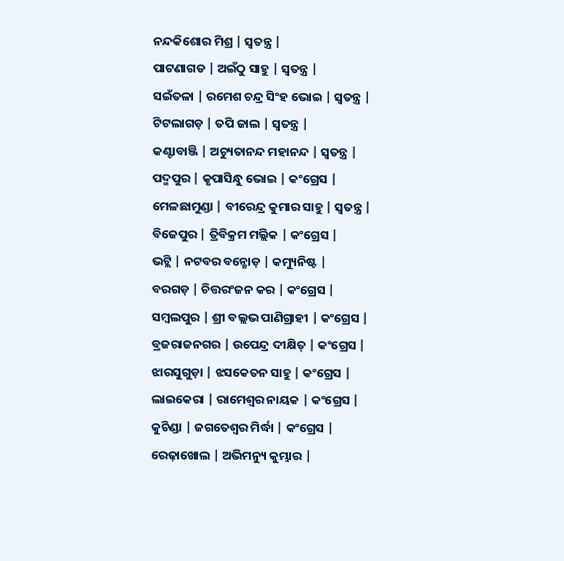ନନ୍ଦକିଶୋର ମିଶ୍ର | ସ୍ୱତନ୍ତ୍ର |
ପାଟଣାଗଡ | ଅଇଁଠୁ ସାହୁ | ସ୍ୱତନ୍ତ୍ର |
ସଇଁତଳା | ରମେଶ ଚନ୍ଦ୍ର ସିଂହ ଭୋଇ | ସ୍ୱତନ୍ତ୍ର |
ଟିଟଲାଗଡ଼ | ତପି ଜାଲ | ସ୍ୱତନ୍ତ୍ର |
କଣ୍ଟାବାଞ୍ଜି | ଅଚ୍ୟୁତାନନ୍ଦ ମହାନନ୍ଦ | ସ୍ୱତନ୍ତ୍ର |
ପଦ୍ମପୁର | କୃପାସିନ୍ଧୁ ଭୋଇ | କଂଗ୍ରେସ |
ମେଳଛାମୁଣ୍ଡା | ବୀରେନ୍ଦ୍ର କୁମାର ସାହୁ | ସ୍ୱତନ୍ତ୍ର |
ବିଜେପୁର | ତ୍ରିବିକ୍ରମ ମଲ୍ଲିକ | କଂଗ୍ରେସ |
ଭଟ୍ଲି | ନଟବର ବନ୍ଛୋଡ଼ | କମ୍ୟୁନିଷ୍ଟ |
ବରଗଡ଼ | ଚିତ୍ତରଂଜନ କର | କଂଗ୍ରେସ |
ସମ୍ବଲପୁର | ଶ୍ରୀ ବଲ୍ଲଭ ପାଣିଗ୍ରାହୀ | କଂଗ୍ରେସ |
ବ୍ରଜରାଜନଗର | ଉପେନ୍ଦ୍ର ଦୀକ୍ଷିତ୍ | କଂଗ୍ରେସ |
ଝାରସୁଗୁଡ଼ା | ଝସକେତନ ସାହୁ | କଂଗ୍ରେସ |
ଲାଇକେରା | ରାମେଶ୍ୱର ନାୟକ | କଂଗ୍ରେସ |
କୁଚିଣ୍ଡା | ଜଗତେଶ୍ୱର ମିର୍ଦ୍ଧା | କଂଗ୍ରେସ |
ରେଢ଼ାଖୋଲ | ଅଭିମନ୍ୟୁ କୁମ୍ଭାର |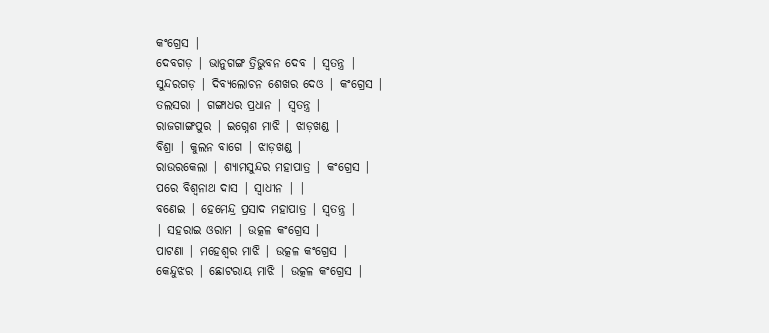କଂଗ୍ରେସ |
ଦେବଗଡ଼ | ଭାନୁଗଙ୍ଗ ତ୍ରିଭୁବନ ଦେବ | ସ୍ୱତନ୍ତ୍ର |
ସୁନ୍ଦରଗଡ଼ | ଦିବ୍ୟଲୋଚନ ଶେଖର ଦେଓ | କଂଗ୍ରେସ |
ତଲସରା | ଗଙ୍ଗାଧର ପ୍ରଧାନ | ସ୍ୱତନ୍ତ୍ର |
ରାଜଗାଙ୍ଗପୁର | ଇଗ୍ନେଶ ମାଝି | ଝାଡ଼ଖଣ୍ଡ |
ବିଶ୍ରା | କୁଲନ ବାଗେ | ଝାଡ଼ଖଣ୍ଡ |
ରାଉରକେଲା | ଶ୍ୟାମସୁନ୍ଦର ମହାପାତ୍ର | କଂଗ୍ରେସ |
ପରେ ବିଶ୍ୱନାଥ ଦାସ | ସ୍ୱାଧୀନ | |
ବଣେଇ | ହେମେନ୍ଦ୍ର ପ୍ରସାଦ ମହାପାତ୍ର | ସ୍ୱତନ୍ତ୍ର |
| ସହରାଇ ଓରାମ | ଉତ୍କଳ କଂଗ୍ରେସ |
ପାଟଣା | ମହେଶ୍ୱର ମାଝି | ଉତ୍କଳ କଂଗ୍ରେସ |
କେନ୍ଦୁଝର | ଛୋଟରାୟ ମାଝି | ଉତ୍କଳ କଂଗ୍ରେସ |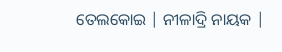ତେଲକୋଇ | ନୀଳାଦ୍ରି ନାୟକ |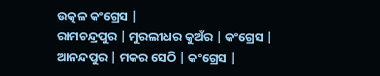ଉତ୍କଳ କଂଗ୍ରେସ |
ରାମଚନ୍ଦ୍ରପୁର | ମୁରଲୀଧର କୁଅଁର | କଂଗ୍ରେସ |
ଆନନ୍ଦପୁର | ମକର ସେଠି | କଂଗ୍ରେସ |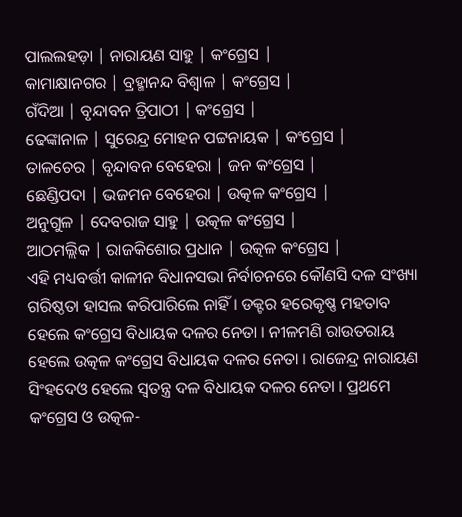ପାଲଲହଡ଼ା | ନାରାୟଣ ସାହୁ | କଂଗ୍ରେସ |
କାମାକ୍ଷାନଗର | ବ୍ରହ୍ମାନନ୍ଦ ବିଶ୍ୱାଳ | କଂଗ୍ରେସ |
ଗଁଦିଆ | ବୃନ୍ଦାବନ ତ୍ରିପାଠୀ | କଂଗ୍ରେସ |
ଢେଙ୍କାନାଳ | ସୁରେନ୍ଦ୍ର ମୋହନ ପଟ୍ଟନାୟକ | କଂଗ୍ରେସ |
ତାଳଚେର | ବୃନ୍ଦାବନ ବେହେରା | ଜନ କଂଗ୍ରେସ |
ଛେଣ୍ଡିପଦା | ଭଜମନ ବେହେରା | ଉତ୍କଳ କଂଗ୍ରେସ |
ଅନୁଗୁଳ | ଦେବରାଜ ସାହୁ | ଉତ୍କଳ କଂଗ୍ରେସ |
ଆଠମଲ୍ଲିକ | ରାଜକିଶୋର ପ୍ରଧାନ | ଉତ୍କଳ କଂଗ୍ରେସ |
ଏହି ମଧ୍ୟବର୍ତ୍ତୀ କାଳୀନ ବିଧାନସଭା ନିର୍ବାଚନରେ କୌଣସି ଦଳ ସଂଖ୍ୟା ଗରିଷ୍ଠତା ହାସଲ କରିପାରିଲେ ନାହିଁ । ଡକ୍ଟର ହରେକୃଷ୍ଣ ମହତାବ ହେଲେ କଂଗ୍ରେସ ବିଧାୟକ ଦଳର ନେତା । ନୀଳମଣି ରାଉତରାୟ ହେଲେ ଉତ୍କଳ କଂଗ୍ରେସ ବିଧାୟକ ଦଳର ନେତା । ରାଜେନ୍ଦ୍ର ନାରାୟଣ ସିଂହଦେଓ ହେଲେ ସ୍ୱତନ୍ତ୍ର ଦଳ ବିଧାୟକ ଦଳର ନେତା । ପ୍ରଥମେ କଂଗ୍ରେସ ଓ ଉତ୍କଳ-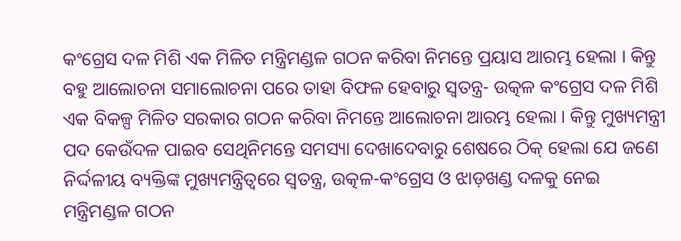କଂଗ୍ରେସ ଦଳ ମିଶି ଏକ ମିଳିତ ମନ୍ତ୍ରିମଣ୍ଡଳ ଗଠନ କରିବା ନିମନ୍ତେ ପ୍ରୟାସ ଆରମ୍ଭ ହେଲା । କିନ୍ତୁ ବହୁ ଆଲୋଚନା ସମାଲୋଚନା ପରେ ତାହା ବିଫଳ ହେବାରୁ ସ୍ୱତନ୍ତ୍ର- ଉତ୍କଳ କଂଗ୍ରେସ ଦଳ ମିଶି ଏକ ବିକଳ୍ପ ମିଳିତ ସରକାର ଗଠନ କରିବା ନିମନ୍ତେ ଆଲୋଚନା ଆରମ୍ଭ ହେଲା । କିନ୍ତୁ ମୁଖ୍ୟମନ୍ତ୍ରୀ ପଦ କେଉଁଦଳ ପାଇବ ସେଥିନିମନ୍ତେ ସମସ୍ୟା ଦେଖାଦେବାରୁ ଶେଷରେ ଠିକ୍ ହେଲା ଯେ ଜଣେ ନିର୍ଦ୍ଦଳୀୟ ବ୍ୟକ୍ତିଙ୍କ ମୁଖ୍ୟମନ୍ତ୍ରିତ୍ୱରେ ସ୍ୱତନ୍ତ୍ର, ଉତ୍କଳ-କଂଗ୍ରେସ ଓ ଝାଡ଼ଖଣ୍ଡ ଦଳକୁ ନେଇ ମନ୍ତ୍ରିମଣ୍ଡଳ ଗଠନ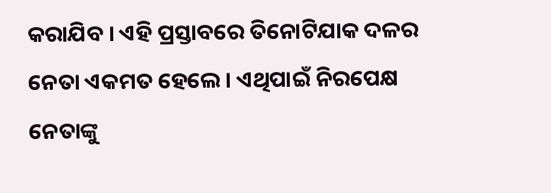କରାଯିବ । ଏହି ପ୍ରସ୍ତାବରେ ତିନୋଟିଯାକ ଦଳର ନେତା ଏକମତ ହେଲେ । ଏଥିପାଇଁ ନିରପେକ୍ଷ ନେତାଙ୍କୁ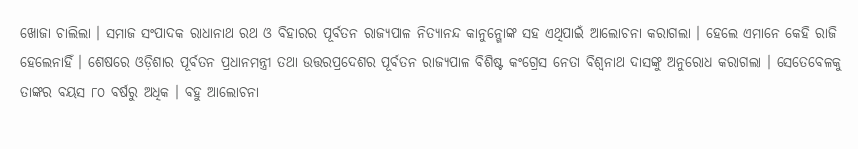ଖୋଜା ଚାଲିଲା । ସମାଜ ସଂପାଦକ ରାଧାନାଥ ରଥ ଓ ବିହାରର ପୂର୍ବତନ ରାଜ୍ୟପାଳ ନିତ୍ୟାନନ୍ଦ କାନୁନ୍ଗୋଙ୍କ ସହ ଏଥିପାଇଁ ଆଲୋଚନା କରାଗଲା । ହେଲେ ଏମାନେ କେହି ରାଜି ହେଲେନାହିଁ । ଶେଷରେ ଓଡ଼ିଶାର ପୂର୍ବତନ ପ୍ରଧାନମନ୍ତ୍ରୀ ତଥା ଉତ୍ତରପ୍ରଦେଶର ପୂର୍ବତନ ରାଜ୍ୟପାଳ ବିଶିଷ୍ଟ କଂଗ୍ରେସ ନେତା ବିଶ୍ୱନାଥ ଦାସଙ୍କୁ ଅନୁରୋଧ କରାଗଲା । ସେତେବେଳକୁ ତାଙ୍କର ବୟସ ୮୦ ବର୍ଷରୁ ଅଧିକ । ବହୁ ଆଲୋଚନା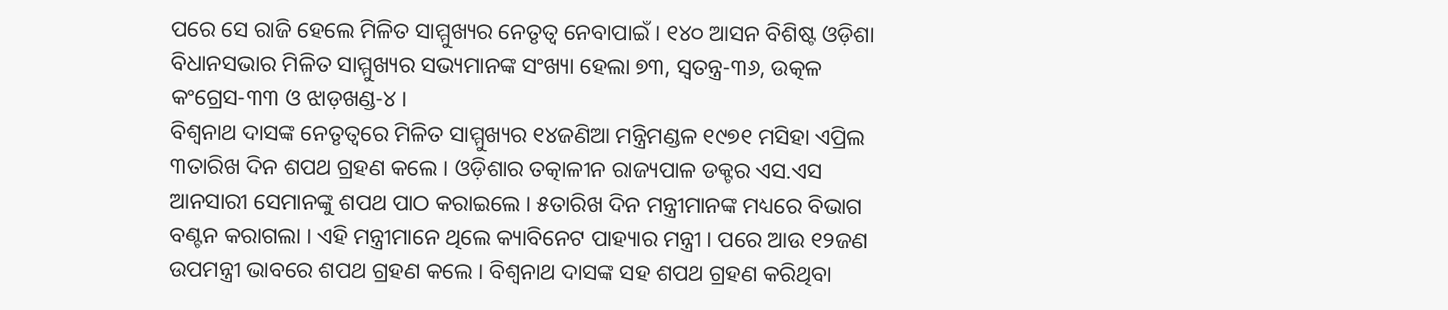ପରେ ସେ ରାଜି ହେଲେ ମିଳିତ ସାମ୍ମୁଖ୍ୟର ନେତୃତ୍ୱ ନେବାପାଇଁ । ୧୪୦ ଆସନ ବିଶିଷ୍ଟ ଓଡ଼ିଶା
ବିଧାନସଭାର ମିଳିତ ସାମ୍ମୁଖ୍ୟର ସଭ୍ୟମାନଙ୍କ ସଂଖ୍ୟା ହେଲା ୭୩, ସ୍ୱତନ୍ତ୍ର-୩୬, ଉତ୍କଳ କଂଗ୍ରେସ-୩୩ ଓ ଝାଡ଼ଖଣ୍ଡ-୪ ।
ବିଶ୍ୱନାଥ ଦାସଙ୍କ ନେତୃତ୍ୱରେ ମିଳିତ ସାମ୍ମୁଖ୍ୟର ୧୪ଜଣିଆ ମନ୍ତ୍ରିମଣ୍ଡଳ ୧୯୭୧ ମସିହା ଏପ୍ରିଲ ୩ତାରିଖ ଦିନ ଶପଥ ଗ୍ରହଣ କଲେ । ଓଡ଼ିଶାର ତତ୍କାଳୀନ ରାଜ୍ୟପାଳ ଡକ୍ଟର ଏସ.ଏସ ଆନସାରୀ ସେମାନଙ୍କୁ ଶପଥ ପାଠ କରାଇଲେ । ୫ତାରିଖ ଦିନ ମନ୍ତ୍ରୀମାନଙ୍କ ମଧ୍ୟରେ ବିଭାଗ ବଣ୍ଟନ କରାଗଲା । ଏହି ମନ୍ତ୍ରୀମାନେ ଥିଲେ କ୍ୟାବିନେଟ ପାହ୍ୟାର ମନ୍ତ୍ରୀ । ପରେ ଆଉ ୧୨ଜଣ ଉପମନ୍ତ୍ରୀ ଭାବରେ ଶପଥ ଗ୍ରହଣ କଲେ । ବିଶ୍ୱନାଥ ଦାସଙ୍କ ସହ ଶପଥ ଗ୍ରହଣ କରିଥିବା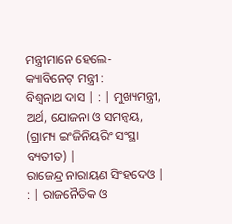ମନ୍ତ୍ରୀମାନେ ହେଲେ-
କ୍ୟାବିନେଟ୍ ମନ୍ତ୍ରୀ :
ବିଶ୍ୱନାଥ ଦାସ | : | ମୁଖ୍ୟମନ୍ତ୍ରୀ, ଅର୍ଥ, ଯୋଜନା ଓ ସମନ୍ୱୟ, (ଗ୍ରାମ୍ୟ ଇଂଜିନିୟରିଂ ସଂସ୍ଥା ବ୍ୟତୀତ) |
ରାଜେନ୍ଦ୍ର ନାରାୟଣ ସିଂହଦେଓ | : | ରାଜନୈତିକ ଓ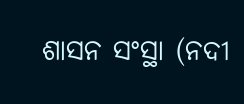ଶାସନ ସଂସ୍ଥା (ନଦୀ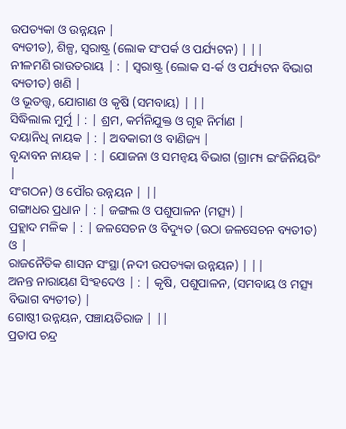ଉପତ୍ୟକା ଓ ଉନ୍ନୟନ |
ବ୍ୟତୀତ), ଶିଳ୍ପ, ସ୍ୱରାଷ୍ଟ୍ର (ଲୋକ ସଂପର୍କ ଓ ପର୍ଯ୍ୟଟନ) | ||
ନୀଳମଣି ରାଉତରାୟ | : | ସ୍ୱରାଷ୍ଟ୍ର (ଲୋକ ସ-ର୍କ ଓ ପର୍ଯ୍ୟଟନ ବିଭାଗ ବ୍ୟତୀତ) ଖଣି |
ଓ ଭୂତତ୍ତ୍ୱ, ଯୋଗାଣ ଓ କୃଷି (ସମବାୟ) | ||
ସିଦ୍ଧିଲାଲ ମୁର୍ମୁ | : | ଶ୍ରମ, କର୍ମନିଯୁକ୍ତ ଓ ଗୃହ ନିର୍ମାଣ |
ଦୟାନିଧି ନାୟକ | : | ଅବକାରୀ ଓ ବାଣିଜ୍ୟ |
ବୃନ୍ଦାବନ ନାୟକ | : | ଯୋଜନା ଓ ସମନ୍ୱୟ ବିଭାଗ (ଗ୍ରାମ୍ୟ ଇଂଜିନିୟରିଂ |
ସଂଗଠନ) ଓ ପୌର ଉନ୍ନୟନ | ||
ଗଙ୍ଗାଧର ପ୍ରଧାନ | : | ଜଙ୍ଗଲ ଓ ପଶୁପାଳନ (ମତ୍ସ୍ୟ) |
ପ୍ରହ୍ଲାଦ ମଳିକ | : | ଜଳସେଚନ ଓ ବିଦ୍ୟୁତ (ଉଠା ଜଳସେଚନ ବ୍ୟତୀତ) ଓ |
ରାଜନୈତିକ ଶାସନ ସଂସ୍ଥା (ନଦୀ ଉପତ୍ୟକା ଉନ୍ନୟନ) | ||
ଅନନ୍ତ ନାରାୟଣ ସିଂହଦେଓ | : | କୃଷି, ପଶୁପାଳନ, (ସମବାୟ ଓ ମତ୍ସ୍ୟ ବିଭାଗ ବ୍ୟତୀତ) |
ଗୋଷ୍ଠୀ ଉନ୍ନୟନ, ପଞ୍ଚାୟତିରାଜ | ||
ପ୍ରତାପ ଚନ୍ଦ୍ର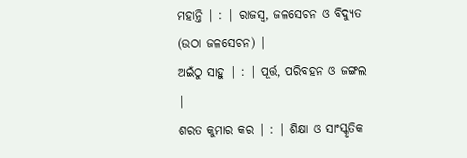ମହାନ୍ତି | : | ରାଜସ୍ୱ, ଜଳସେଚନ ଓ ବିଦ୍ୟୁତ (ଉଠା ଜଳସେଚନ) |
ଅଇଁଠୁ ସାହୁ | : | ପୂର୍ତ୍ତ, ପରିବହନ ଓ ଜଙ୍ଗଲ |
ଶରତ କୁମାର କର | : | ଶିକ୍ଷା ଓ ସାଂସ୍କୃତିକ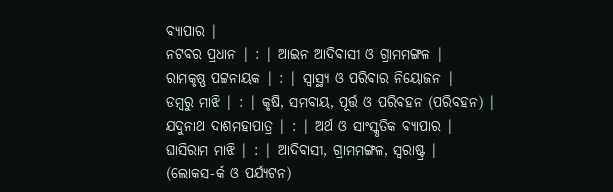ବ୍ୟାପାର |
ନଟବର ପ୍ରଧାନ | : | ଆଇନ ଆଦିବାସୀ ଓ ଗ୍ରାମମଙ୍ଗଳ |
ରାମକୃଷ୍ଣ ପଟ୍ଟନାୟକ | : | ସ୍ୱାସ୍ଥ୍ୟ ଓ ପରିବାର ନିୟୋଜନ |
ଡମ୍ବରୁ ମାଝି | : | କୃଷି, ସମବାୟ, ପୂର୍ତ୍ତ ଓ ପରିବହନ (ପରିବହନ) |
ଯଦୁନାଥ ଦାଶମହାପାତ୍ର | : | ଅର୍ଥ ଓ ସାଂସ୍କୃତିକ ବ୍ୟାପାର |
ଘାସିରାମ ମାଝି | : | ଆଦିବାସୀ, ଗ୍ରାମମଙ୍ଗଳ, ସ୍ୱରାଷ୍ଟ୍ର |
(ଲୋକସ-ର୍କ ଓ ପର୍ଯ୍ୟଟନ)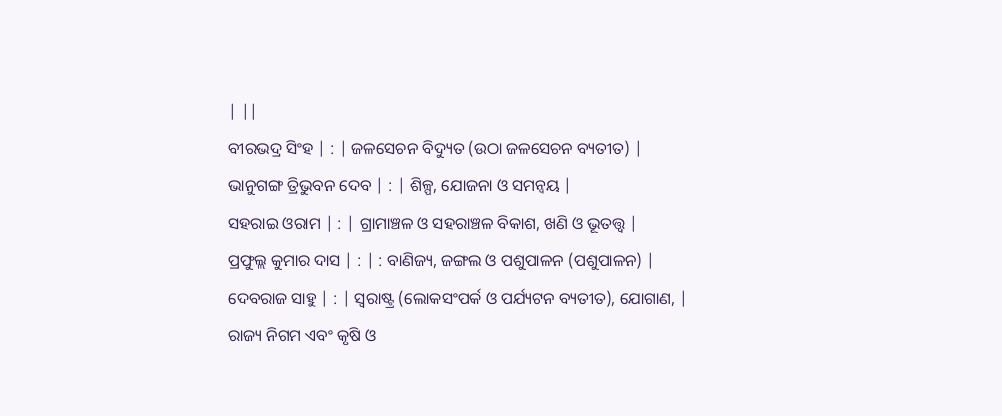| ||
ବୀରଭଦ୍ର ସିଂହ | : | ଜଳସେଚନ ବିଦ୍ୟୁତ (ଉଠା ଜଳସେଚନ ବ୍ୟତୀତ) |
ଭାନୁଗଙ୍ଗ ତ୍ରିଭୁବନ ଦେବ | : | ଶିଳ୍ପ, ଯୋଜନା ଓ ସମନ୍ୱୟ |
ସହରାଇ ଓରାମ | : | ଗ୍ରାମାଞ୍ଚଳ ଓ ସହରାଞ୍ଚଳ ବିକାଶ, ଖଣି ଓ ଭୂତତ୍ତ୍ୱ |
ପ୍ରଫୁଲ୍ଲ କୁମାର ଦାସ | : | : ବାଣିଜ୍ୟ, ଜଙ୍ଗଲ ଓ ପଶୁପାଳନ (ପଶୁପାଳନ) |
ଦେବରାଜ ସାହୁ | : | ସ୍ୱରାଷ୍ଟ୍ର (ଲୋକସଂପର୍କ ଓ ପର୍ଯ୍ୟଟନ ବ୍ୟତୀତ), ଯୋଗାଣ, |
ରାଜ୍ୟ ନିଗମ ଏବଂ କୃଷି ଓ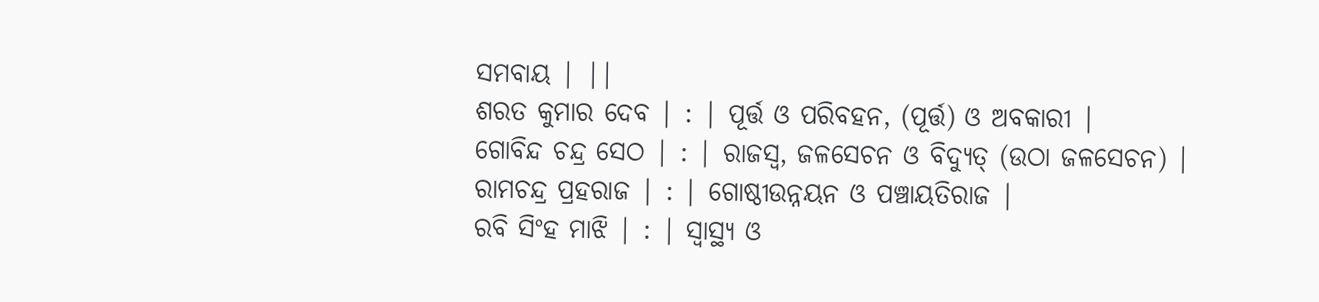ସମବାୟ | ||
ଶରତ କୁମାର ଦେବ | : | ପୂର୍ତ୍ତ ଓ ପରିବହନ, (ପୂର୍ତ୍ତ) ଓ ଅବକାରୀ |
ଗୋବିନ୍ଦ ଚନ୍ଦ୍ର ସେଠ | : | ରାଜସ୍ୱ, ଜଳସେଚନ ଓ ବିଦ୍ୟୁତ୍ (ଉଠା ଜଳସେଚନ) |
ରାମଚନ୍ଦ୍ର ପ୍ରହରାଜ | : | ଗୋଷ୍ଠୀଉନ୍ନୟନ ଓ ପଞ୍ଚାୟତିରାଜ |
ରବି ସିଂହ ମାଝି | : | ସ୍ୱାସ୍ଥ୍ୟ ଓ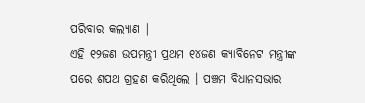ପରିବାର କଲ୍ୟାଣ |
ଏହି ୧୨ଜଣ ଉପମନ୍ତ୍ରୀ ପ୍ରଥମ ୧୪ଜଣ କ୍ୟାବିନେଟ ମନ୍ତ୍ରୀଙ୍କ ପରେ ଶପଥ ଗ୍ରହଣ କରିଥିଲେ । ପଞ୍ଚମ ବିଧାନସଭାର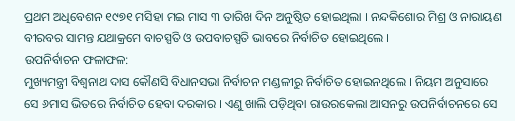ପ୍ରଥମ ଅଧିବେଶନ ୧୯୭୧ ମସିହା ମଇ ମାସ ୩ ତାରିଖ ଦିନ ଅନୁଷ୍ଠିତ ହୋଇଥିଲା । ନନ୍ଦକିଶୋର ମିଶ୍ର ଓ ନାରାୟଣ ବୀରବର ସାମନ୍ତ ଯଥାକ୍ରମେ ବାଚସ୍ପତି ଓ ଉପବାଚସ୍ପତି ଭାବରେ ନିର୍ବାଚିତ ହୋଇଥିଲେ ।
ଉପନିର୍ବାଚନ ଫଳାଫଳ:
ମୁଖ୍ୟମନ୍ତ୍ରୀ ବିଶ୍ୱନାଥ ଦାସ କୌଣସି ବିଧାନସଭା ନିର୍ବାଚନ ମଣ୍ଡଳୀରୁ ନିର୍ବାଚିତ ହୋଇନଥିଲେ । ନିୟମ ଅନୁସାରେ ସେ ୬ମାସ ଭିତରେ ନିର୍ବାଚିତ ହେବା ଦରକାର । ଏଣୁ ଖାଲି ପଡ଼ିଥିବା ରାଉରକେଲା ଆସନରୁ ଉପନିର୍ବାଚନରେ ସେ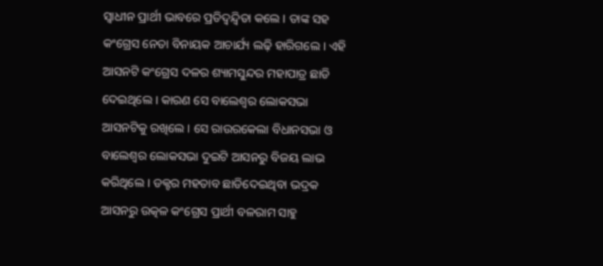ସ୍ୱାଧୀନ ପ୍ରାର୍ଥୀ ଭାବରେ ପ୍ରତିଦ୍ୱନ୍ଦ୍ୱିତା କଲେ । ତାଙ୍କ ସହ କଂଗ୍ରେସ ନେତା ବିନାୟକ ଆଚାର୍ଯ୍ୟ ଲଢ଼ି ହାରିଗଲେ । ଏହି ଆସନଟି କଂଗ୍ରେସ ଦଳର ଶ୍ୟାମସୁନ୍ଦର ମହାପାତ୍ର ଛାଡି ଦେଇଥିଲେ । କାରଣ ସେ ବାଲେଶ୍ୱର ଲୋକସଭା ଆସନଟିକୁ ରଖିଲେ । ସେ ରାଉରକେଲା ବିଧାନସଭା ଓ ବାଲେଶ୍ୱର ଲୋକସଭା ଦୁଇଟି ଆସନରୁ ବିଜୟ ଲାଭ କରିଥିଲେ । ଡକ୍ଟର ମହତାବ ଛାଡିଦେଇଥିବା ଭଦ୍ରକ ଆସନରୁ ଉତ୍କଳ କଂଗ୍ରେସ ପ୍ରାର୍ଥୀ ବଳରାମ ସାହୁ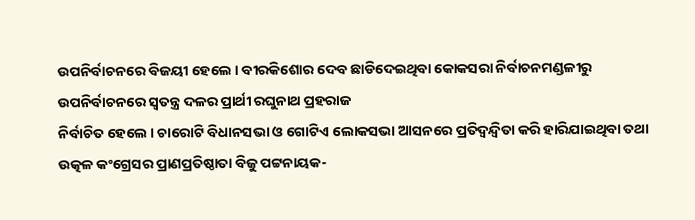ଉପନିର୍ବାଚନରେ ବିଜୟୀ ହେଲେ । ବୀରକିଶୋର ଦେବ ଛାଡିଦେଇଥିବା କୋକସରା ନିର୍ବାଚନମଣ୍ଡଳୀରୁ ଉପନିର୍ବାଚନରେ ସ୍ୱତନ୍ତ୍ର ଦଳର ପ୍ରାର୍ଥୀ ରଘୁନାଥ ପ୍ରହରାଜ
ନିର୍ବାଚିତ ହେଲେ । ଚାରୋଟି ବିଧାନସଭା ଓ ଗୋଟିଏ ଲୋକସଭା ଆସନରେ ପ୍ରତିଦ୍ୱନ୍ଦ୍ୱିତା କରି ହାରିଯାଇଥିବା ତଥା ଉତ୍କଳ କଂଗ୍ରେସର ପ୍ରାଣପ୍ରତିଷ୍ଠାତା ବିଜୁ ପଟ୍ଟନାୟକ-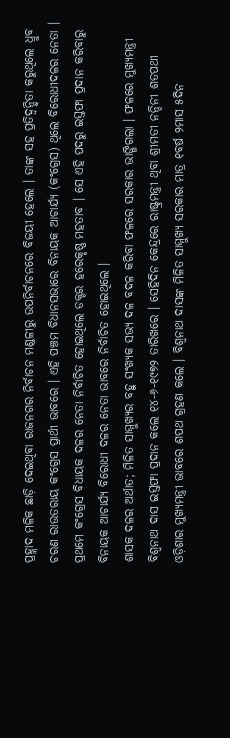ପ୍ରହ୍ଲାଦ ମଳିକ ଛାଡ଼ି ଦେଇଥିବା ରାଜନଗର ନିର୍ବାଚନ ମଣ୍ଡଳୀରୁ ଉପନିର୍ବାଚନରେ ବିଜୟୀ ହେଲେ । ତାଙ୍କ ସହ ପ୍ରତିଦ୍ୱନ୍ଦ୍ୱିତା କରୁଥିଲେ ଧ୍ରୁବ ଚରଣ ରାଉତରାୟ କଂଗ୍ରେସ ପ୍ରାର୍ଥୀ ଭାବରେ । ଏହି ପଞ୍ଚମ ବିଧାନସଭାରେ ବିନାୟକ ଆଚାର୍ଯ୍ୟ (କଂଗ୍ରେସ) ଥିଲେ ବିରୋଧୀଦଳର ନେତା । ପ୍ରଥମେ କଂଗ୍ରେସ ବିଧାୟକ ଦଳର ନେତା ନିର୍ବାଚିତ ହୋଇଥିଲେ ଡକ୍ଟର ହରେକୃଷ୍ଣ ମହତାବ । ସେ ଏହି ପଦରୁ ଇସ୍ତଫା ପ୍ରଦାନ କରିବାରୁ ବିନାୟକ ଆଚାର୍ଯ୍ୟ ବିରୋଧୀ ଦଳର ନେତା ଭାବରେ ନିର୍ବାଚିତ ହୋଇଥିଲେ ।
ଶାସକ ଦଳର ଅର୍ଥାତ; ମିଳିତ ସାମ୍ମୁଖ୍ୟର ବହୁ ସଂଖ୍ୟକ ସଭ୍ୟ ଦଳ ବଦଳ କରିବା ଫଳରେ ସରକାର ଭାଙ୍ଗିଗଲା । ଫଳରେ ମୁଖ୍ୟମନ୍ତ୍ରୀ ବିଶ୍ୱନାଥ ଦାସ ଇସ୍ତଫା ପ୍ରଦାନ କଲେ ୧୪-୬-୧୯୭୨ ତାରିଖରେ । ସେହିଦିନ କେନ୍ଦ୍ରରେ ରାଷ୍ଟ୍ରମନ୍ତ୍ରୀ ଥିବା ଶ୍ରୀମତୀ ନନ୍ଦିନୀ ଶତପଥୀ ଓଡ଼ିଶାର ମୁଖ୍ୟମନ୍ତ୍ରୀ ଭାବରେ ଶପଥ ଗ୍ରହଣ କଲେ । ବିଶ୍ୱନାଥ ଦାସଙ୍କ ମିଳିତ ସାମ୍ମୁଖ୍ୟ ସରକାର ମାତ୍ର ୧ବର୍ଷ ୨ମାସ ୫ଦିନ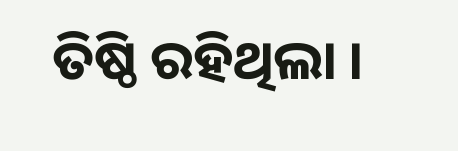ତିଷ୍ଠି ରହିଥିଲା ।